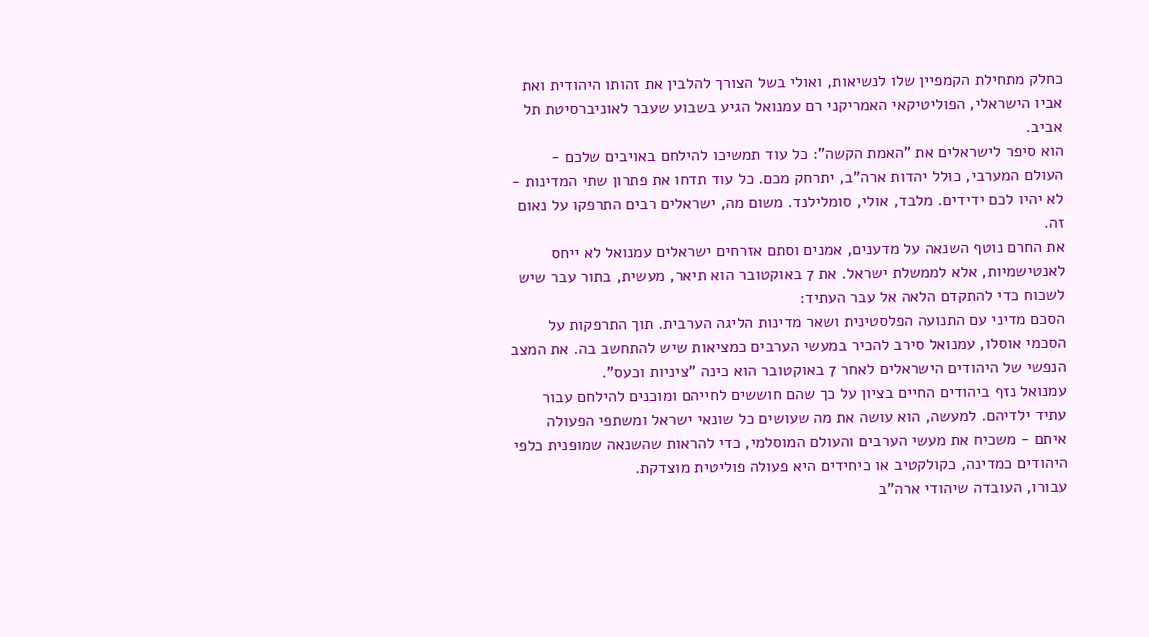כחלק מתחילת הקמפיין שלו לנשיאות, ואולי בשל הצורך להלבין את זהותו היהודית ואת אביו הישראלי, הפוליטיקאי האמריקני רם עמנואל הגיע בשבוע שעבר לאוניברסיטת תל אביב.
הוא סיפר לישראלים את "האמת הקשה": כל עוד תמשיכו להילחם באויבים שלכם - העולם המערבי, כולל יהדות ארה"ב, יתרחק מכם. כל עוד תדחו את פתרון שתי המדינות - לא יהיו לכם ידידים. מלבד, אולי, סומלילנד. משום מה, ישראלים רבים התרפקו על נאום זה.
את החרם נוטף השנאה על מדענים, אמנים וסתם אזרחים ישראלים עמנואל לא ייחס לאנטישמיות, אלא לממשלת ישראל. את 7 באוקטובר הוא תיאר, מעשית, בתור עבר שיש לשכוח כדי להתקדם הלאה אל עבר העתיד:
הסכם מדיני עם התנועה הפלסטינית ושאר מדינות הליגה הערבית. תוך התרפקות על הסכמי אוסלו, עמנואל סירב להכיר במעשי הערבים כמציאות שיש להתחשב בה. את המצב הנפשי של היהודים הישראלים לאחר 7 באוקטובר הוא כינה "ציניות וכעס".
עמנואל נזף ביהודים החיים בציון על כך שהם חוששים לחייהם ומוכנים להילחם עבור עתיד ילדיהם. למעשה, הוא עושה את מה שעושים כל שונאי ישראל ומשתפי הפעולה איתם - משכיח את מעשי הערבים והעולם המוסלמי, כדי להראות שהשנאה שמופנית כלפי היהודים כמדינה, כקולקטיב או כיחידים היא פעולה פוליטית מוצדקת.
עבורו, העובדה שיהודי ארה"ב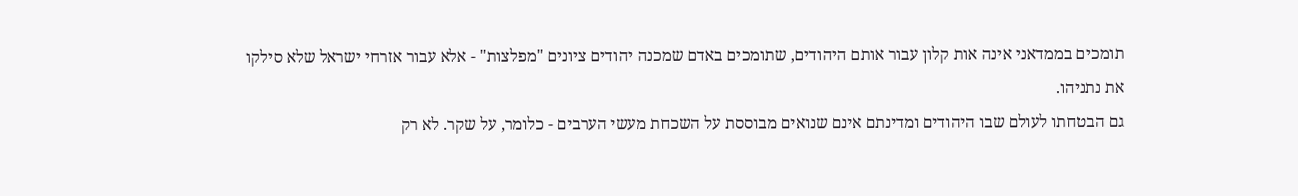תומכים בממדאני אינה אות קלון עבור אותם היהודים, שתומכים באדם שמכנה יהודים ציונים "מפלצות" - אלא עבור אזרחי ישראל שלא סילקו את נתניהו.
גם הבטחתו לעולם שבו היהודים ומדינתם אינם שנואים מבוססת על השכחת מעשי הערבים - כלומר, על שקר. לא רק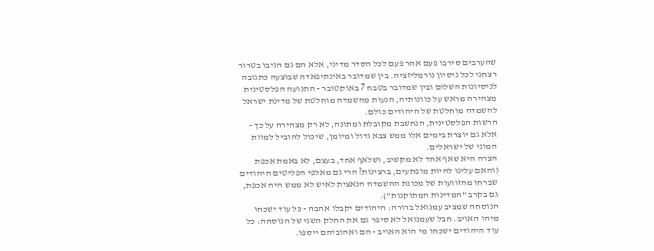שהערבים סירבו פעם אחר פעם לכל הסדר מדיני, אלא הם גם הגיבו בטרור רצחני לכל ניסיון נורמליזציה. בין שמדובר באינתיפאדה שבוצעה כתגובה לניסיונות השלום ובין שמדובר בטבח 7 באוקטובר - התנועה הפלסטינית מצהירה מראש על כוונותיה, הנעות מהשמדה מוחלטת של מדינת ישראל להשמדה מוחלטת של היהודים כולם.
הרשות הפלסטינית, הנחשבת מקובלת ומתונה, לא רק מצהירה על כך - אלא גם יוצרת בימים אלו ממש צבא גדול ומיומן, שיכול להוביל למוות המוני של ישראלים.
הצרה היא שאף אחד לא מקשיב, ושלאף אחד, בעצם, לא באמת אכפת (והאם עלינו להיות מופתעים, ברצינות? הרי גם מאלפי הפליטים היהודים שברחו מהזוועות של מכונת ההשמדה הנאצית לאיש לא ממש היה אכפת, גם בקרב "המדינות המתוקנות").
הנוסחה שמציב עמנואל ברורה: היהודים יקבלו אהבה - כל עוד ישכחו מיהו האויב. חבל שעמנואל לא סיפר גם את החלק השני של הנוסחה: כל עוד היהודים ישכחו מי הוא האויב - הם ואהוביהם ייספו.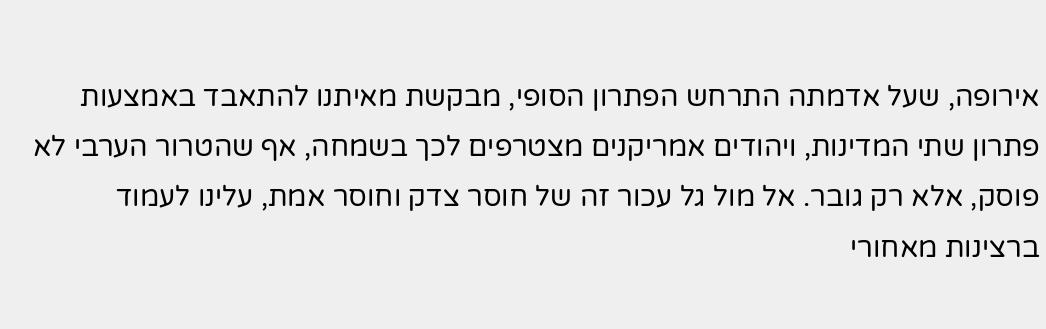אירופה, שעל אדמתה התרחש הפתרון הסופי, מבקשת מאיתנו להתאבד באמצעות פתרון שתי המדינות, ויהודים אמריקנים מצטרפים לכך בשמחה, אף שהטרור הערבי לא פוסק, אלא רק גובר. אל מול גל עכור זה של חוסר צדק וחוסר אמת, עלינו לעמוד ברצינות מאחורי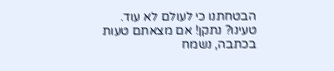הבטחתנו כי לעולם לא עוד.
טעינו? נתקן! אם מצאתם טעות בכתבה, נשמח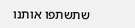שתשתפו אותנו